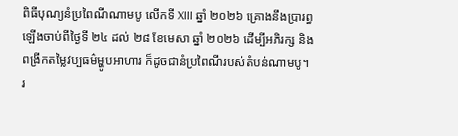ពិធីបុណ្យនំប្រពៃណីណាមបូ លើកទី XIII ឆ្នាំ ២០២៦ គ្រោងនឹងប្រារព្ធឡើងចាប់ពីថ្ងៃទី ២៤ ដល់ ២៨ ខែមេសា ឆ្នាំ ២០២៦ ដើម្បីអភិរក្ស និងពង្រីកតម្លៃវប្បធម៌ម្ហូបអាហារ ក៏ដូចជានំប្រពៃណីរបស់តំបន់ណាមបូ។
រ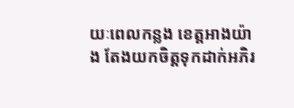យៈពេលកន្លង ខេត្តអាងយ៉ាង តែងយកចិត្តទុកដាក់អភិរ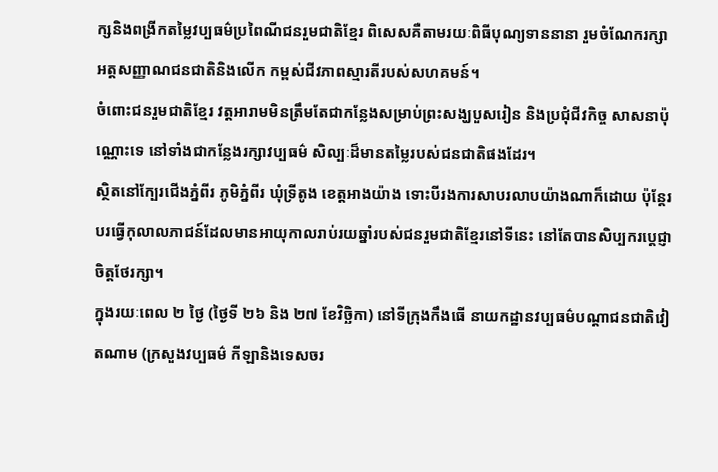ក្សនិងពង្រីកតម្លៃវប្បធម៌ប្រពៃណីជនរួមជាតិខ្មែរ ពិសេសគឺតាមរយៈពិធីបុណ្យទាននានា រួមចំណែករក្សាអត្តសញ្ញាណជនជាតិនិងលើក កម្ពស់ជីវភាពស្មារតីរបស់សហគមន៍។
ចំពោះជនរួមជាតិខ្មែរ វត្តអារាមមិនត្រឹមតែជាកន្លែងសម្រាប់ព្រះសង្ឃបួសរៀន និងប្រជុំជីវកិច្ច សាសនាប៉ុណ្ណោះទេ នៅទាំងជាកន្លែងរក្សាវប្បធម៌ សិល្បៈដ៏មានតម្លៃរបស់ជនជាតិផងដែរ។
ស្ថិតនៅក្បែរជើងភ្នំពីរ ភូមិភ្នំពីរ ឃុំទ្រីតូង ខេត្តអាងយ៉ាង ទោះបីរងការសាបរលាបយ៉ាងណាក៏ដោយ ប៉ុន្តែរបរធ្វើកុលាលភាជន៍ដែលមានអាយុកាលរាប់រយឆ្នាំរបស់ជនរួមជាតិខ្មែរនៅទីនេះ នៅតែបានសិប្បករប្តេជ្ញាចិត្តថែរក្សា។
ក្នុងរយៈពេល ២ ថ្ងៃ (ថ្ងៃទី ២៦ និង ២៧ ខែវិច្ឆិកា) នៅទីក្រុងកឹងធើ នាយកដ្ឋានវប្បធម៌បណ្តាជនជាតិវៀតណាម (ក្រសួងវប្បធម៌ កីឡានិងទេសចរ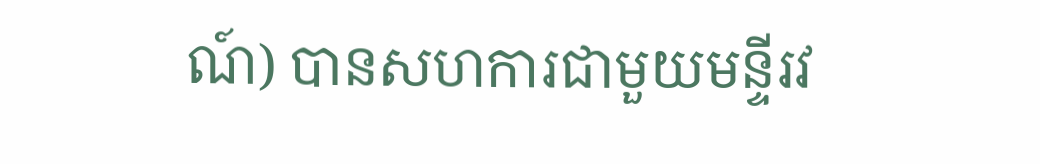ណ៍) បានសហការជាមួយមន្ទីរវ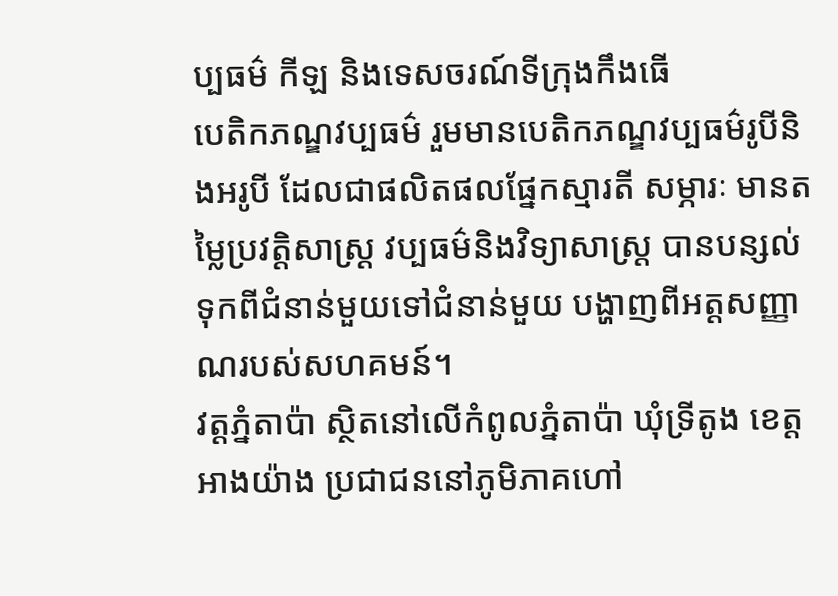ប្បធម៌ កីឡ និងទេសចរណ៍ទីក្រុងកឹងធើ
បេតិកភណ្ឌវប្បធម៌ រួមមានបេតិកភណ្ឌវប្បធម៌រូបីនិងអរូបី ដែលជាផលិតផលផ្នែកស្មារតី សម្ភារៈ មានតម្លៃប្រវត្តិសាស្ត្រ វប្បធម៌និងវិទ្យាសាស្ត្រ បានបន្សល់ទុកពីជំនាន់មួយទៅជំនាន់មួយ បង្ហាញពីអត្តសញ្ញាណរបស់សហគមន៍។
វត្តភ្នំតាប៉ា ស្ថិតនៅលើកំពូលភ្នំតាប៉ា ឃុំទ្រីតូង ខេត្តអាងយ៉ាង ប្រជាជននៅភូមិភាគហៅ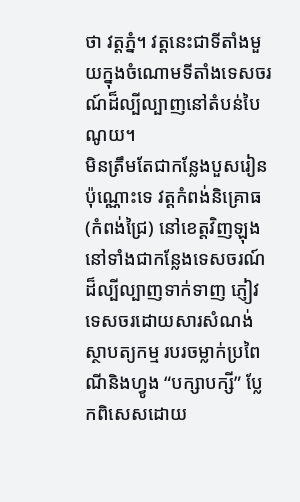ថា វត្តភ្នំ។ វត្តនេះជាទីតាំងមួយក្នុងចំណោមទីតាំងទេសចរណ៍ដ៏ល្បីល្បាញនៅតំបន់បៃណូយ។
មិនត្រឹមតែជាកន្លែងបួសរៀនប៉ុណ្ណោះទេ វត្តកំពង់និគ្រោធ (កំពង់ជ្រៃ) នៅខេត្តវិញឡុង នៅទាំងជាកន្លែងទេសចរណ៍ដ៏ល្បីល្បាញទាក់ទាញ ភ្ញៀវទេសចរដោយសារសំណង់ស្ថាបត្យកម្ម របរចម្លាក់ប្រពៃណីនិងហ្វូង “បក្សាបក្សី” ប្លែកពិសេសដោយ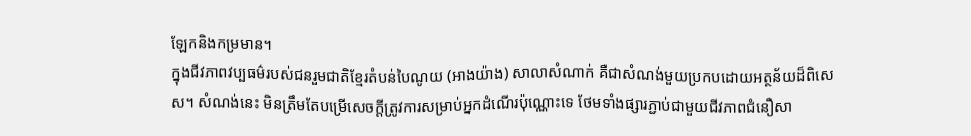ឡែកនិងកម្រមាន។
ក្នុងជីវភាពវប្បធម៌របស់ជនរួមជាតិខ្មែរតំបន់បៃណូយ (អាងយ៉ាង) សាលាសំណាក់ គឺជាសំណង់មួយប្រកបដោយអត្ថន័យដ៏ពិសេស។ សំណង់នេះ មិនត្រឹមតែបម្រើសេចក្ដីត្រូវការសម្រាប់អ្នកដំណើរប៉ុណ្ណោះទេ ថែមទាំងផ្សារភ្ជាប់ជាមួយជីវភាពជំនឿសា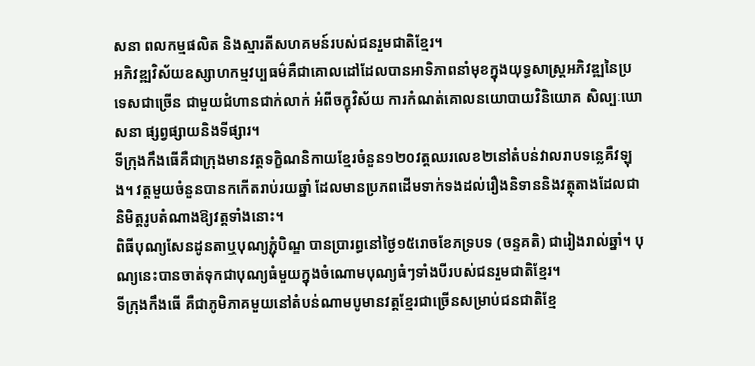សនា ពលកម្មផលិត និងស្មារតីសហគមន៍របស់ជនរួមជាតិខ្មែរ។
អភិវឌ្ឍវិស័យឧស្សាហកម្មវប្បធម៌គឺជាគោលដៅដែលបានអាទិភាពនាំមុខក្នុងយុទ្ធសាស្ត្រអភិវឌ្ឍនៃប្រទេសជាច្រើន ជាមួយជំហានជាក់លាក់ អំពីចក្ខុវិស័យ ការកំណត់គោលនយោបាយវិនិយោគ សិល្បៈឃោសនា ផ្សព្វផ្សាយនិងទីផ្សារ។
ទីក្រុងកឹងធើគឺជាក្រុងមានវត្តទក្ខិណនិកាយខ្មែរចំនួន១២០វត្តឈរលេខ២នៅតំបន់វាលរាបទន្លេគឺវឡុង។ វត្តមួយចំនួនបានកកើតរាប់រយឆ្នាំ ដែលមានប្រភពដើមទាក់ទងដល់រឿងនិទាននិងវត្ថុតាងដែលជានិមិត្តរូបតំណាងឱ្យវត្តទាំងនោះ។
ពិធីបុណ្យសែនដូនតាឬបុណ្យភ្ជុំបិណ្ឌ បានប្រារព្ធនៅថ្ងៃ១៥រោចខែភទ្របទ (ចន្ទគតិ) ជារៀងរាល់ឆ្នាំ។ បុណ្យនេះបានចាត់ទុកជាបុណ្យធំមួយក្នុងចំណោមបុណ្យធំៗទាំងបីរបស់ជនរួមជាតិខ្មែរ។
ទីក្រុងកឹងធើ គឺជាភូមិភាគមួយនៅតំបន់ណាមបូមានវត្តខ្មែរជាច្រើនសម្រាប់ជនជាតិខ្មែ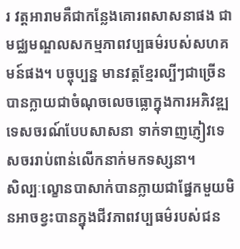រ វត្តអារាមគឺជាកន្លែងគោរពសាសនាផង ជាមជ្ឈមណ្ឌលសកម្មភាពវប្បធម៌របស់សហគមន៍ផង។ បច្ចុប្បន្ន មានវត្តខ្មែរល្បីៗជាច្រើនបានក្លាយជាចំណុចលេចធ្លោក្នុងការអភិវឌ្ឍទេសចរណ៍បែបសាសនា ទាក់ទាញភ្ញៀវទេសចររាប់ពាន់លើកនាក់មកទស្សនា។
សិល្បៈល្ខោនបាសាក់បានក្លាយជាផ្នែកមួយមិនអាចខ្វះបានក្នុងជីវភាពវប្បធម៌របស់ជន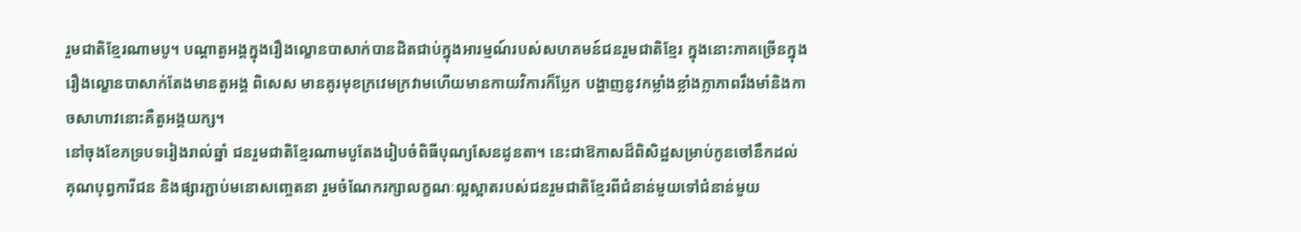រួមជាតិខ្មែរណាមបូ។ បណ្តាតួអង្គក្នុងរឿងល្ខោនបាសាក់បានដិតជាប់ក្នុងអារម្មណ៍របស់សហគមន៍ជនរួមជាតិខ្មែរ ក្នុងនោះភាគច្រើនក្នុងរឿងល្ខោនបាសាក់តែងមានតួអង្គ ពិសេស មានគូរមុខក្រវេមក្រវាមហើយមានកាយវិការក៏ប្លែក បង្ហាញនូវកម្លាំងខ្លាំងក្លាភាពរឹងមាំនិងកាចសាហាវនោះគឺតួអង្គយក្ស។
នៅចុងខែភទ្របទរៀងរាល់ឆ្នាំ ជនរួមជាតិខ្មែរណាមបូតែងរៀបចំពិធីបុណ្យសែនដូនតា។ នេះជាឱកាសដ៏ពិសិដ្ឋសម្រាប់កូនចៅនឹកដល់គុណបុព្វការីជន និងផ្សារភ្ជាប់មនោសញ្ចេតនា រួមចំណែករក្សាលក្ខណៈល្អស្អាតរបស់ជនរួមជាតិខ្មែរពីជំនាន់មួយទៅជំនាន់មួយ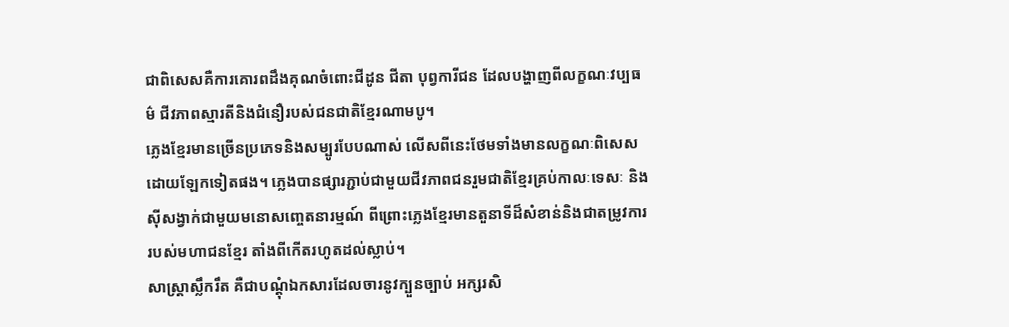ជាពិសេសគឺការគោរពដឹងគុណចំពោះជីដូន ជីតា បុព្វការីជន ដែលបង្ហាញពីលក្ខណៈវប្បធម៌ ជីវភាពស្មារតីនិងជំនឿរបស់ជនជាតិខ្មែរណាមបូ។
ភ្លេងខ្មែរមានច្រើនប្រភេទនិងសម្បូរបែបណាស់ លើសពីនេះថែមទាំងមានលក្ខណៈពិសេសដោយឡែកទៀតផង។ ភ្លេងបានផ្សារភ្ជាប់ជាមួយជីវភាពជនរួមជាតិខ្មែរគ្រប់កាលៈទេសៈ និងស៊ីសង្វាក់ជាមួយមនោសញ្ចេតនារម្មណ៍ ពីព្រោះភ្លេងខ្មែរមានតួនាទីដ៏សំខាន់និងជាតម្រូវការរបស់មហាជនខ្មែរ តាំងពីកើតរហូតដល់ស្លាប់។
សាស្រ្តាស្លឹករឹត គឺជាបណ្ដុំឯកសារដែលចារនូវក្បួនច្បាប់ អក្សរសិ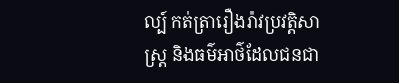ល្ប៍ កត់ត្រារឿងរ៉ាវប្រវត្តិសាស្ត្រ និងធម៌អាថ៌ដែលជនជា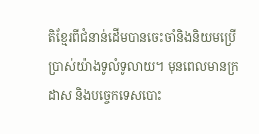តិខ្មែរពីជំនាន់ដើមបានចេះចាំនិងនិយមប្រើប្រាស់យ៉ាងទូលំទូលាយ។ មុនពេលមានក្រដាស និងបច្ចេកទេសបោះ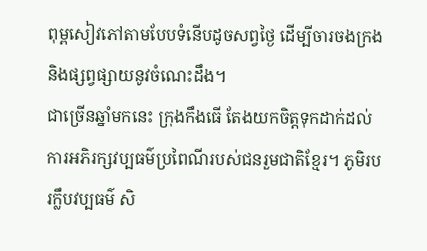ពុម្ពសៀវភៅតាមបែបទំនើបដូចសព្វថ្ងៃ ដើម្បីចារចងក្រងនិងផ្សព្វផ្សាយនូវចំណេះដឹង។
ជាច្រើនឆ្នាំមកនេះ ក្រុងកឹងធើ តែងយកចិត្តទុកដាក់ដល់ការអភិរក្សវប្បធម៌ប្រពៃណីរបស់ជនរួមជាតិខ្មែរ។ ភូមិរបរក្លឹបវប្បធម៌ សិ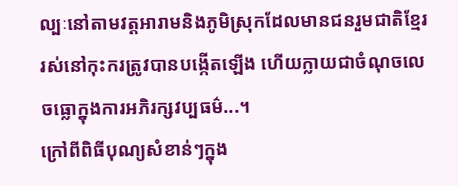ល្បៈនៅតាមវត្តអារាមនិងភូមិស្រុកដែលមានជនរួមជាតិខ្មែររស់នៅកុះករត្រូវបានបង្កើតឡើង ហើយក្លាយជាចំណុចលេចធ្លោក្នុងការអភិរក្សវប្បធម៌...។
ក្រៅពីពិធីបុណ្យសំខាន់ៗក្នុង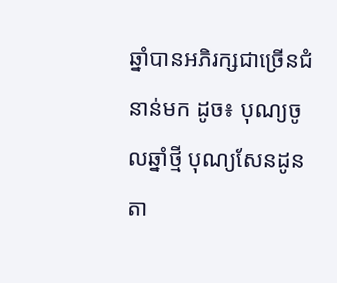ឆ្នាំបានអភិរក្សជាច្រើនជំនាន់មក ដូច៖ បុណ្យចូលឆ្នាំថ្មី បុណ្យសែនដូនតា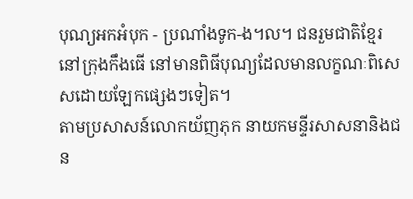បុណ្យអកអំបុក - ប្រណាំងទូក-ង។ល។ ជនរួមជាតិខ្មែរនៅក្រុងកឹងធើ នៅមានពិធីបុណ្យដែលមានលក្ខណៈពិសេសដោយឡែកផ្សេងៗទៀត។
តាមប្រសាសន៍លោកយ័ញភុក នាយកមន្ទីរសាសនានិងជន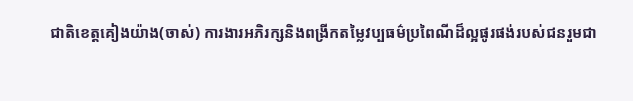ជាតិខេត្តគៀងយ៉ាង(ចាស់) ការងារអភិរក្សនិងពង្រីកតម្លៃវប្បធម៌ប្រពៃណីដ៏ល្អផូរផង់របស់ជនរួមជា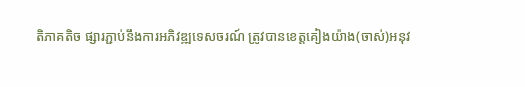តិភាគតិច ផ្សារភ្ជាប់នឹងការអភិវឌ្ឍទេសចរណ៍ ត្រូវបានខេត្តគៀងយ៉ាង(ចាស់)អនុវ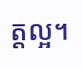ត្តល្អ។